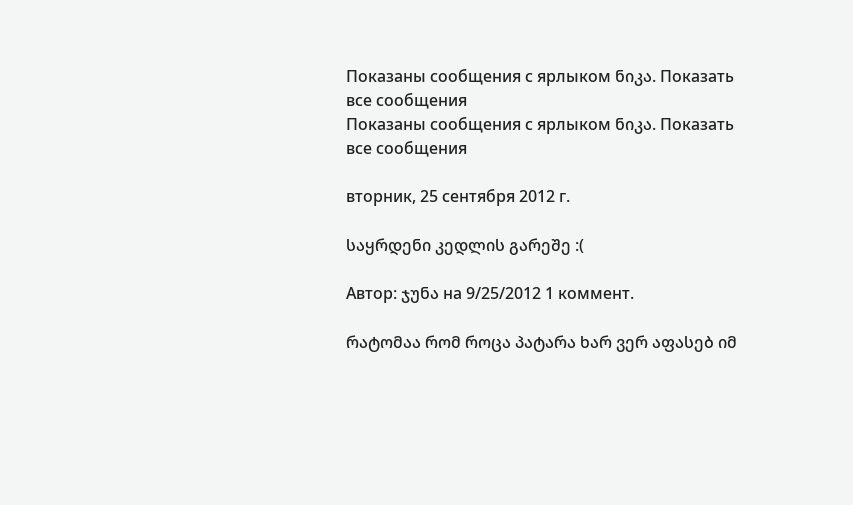Показаны сообщения с ярлыком ნიკა. Показать все сообщения
Показаны сообщения с ярлыком ნიკა. Показать все сообщения

вторник, 25 сентября 2012 г.

საყრდენი კედლის გარეშე :(

Автор: ჯუნა на 9/25/2012 1 коммент.

რატომაა რომ როცა პატარა ხარ ვერ აფასებ იმ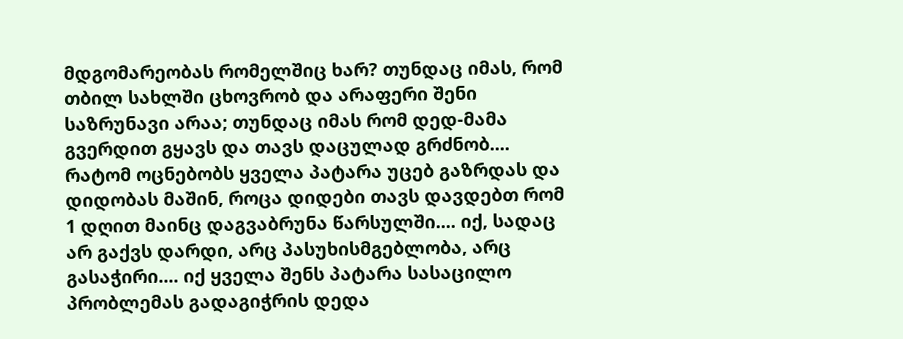მდგომარეობას რომელშიც ხარ? თუნდაც იმას, რომ თბილ სახლში ცხოვრობ და არაფერი შენი საზრუნავი არაა; თუნდაც იმას რომ დედ-მამა გვერდით გყავს და თავს დაცულად გრძნობ.... რატომ ოცნებობს ყველა პატარა უცებ გაზრდას და დიდობას მაშინ, როცა დიდები თავს დავდებთ რომ 1 დღით მაინც დაგვაბრუნა წარსულში.... იქ, სადაც არ გაქვს დარდი, არც პასუხისმგებლობა, არც გასაჭირი.... იქ ყველა შენს პატარა სასაცილო პრობლემას გადაგიჭრის დედა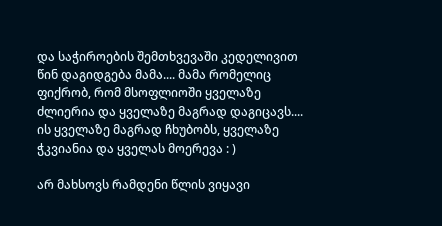და საჭიროების შემთხვევაში კედელივით წინ დაგიდგება მამა.... მამა რომელიც ფიქრობ, რომ მსოფლიოში ყველაზე ძლიერია და ყველაზე მაგრად დაგიცავს.... ის ყველაზე მაგრად ჩხუბობს, ყველაზე ჭკვიანია და ყველას მოერევა : )

არ მახსოვს რამდენი წლის ვიყავი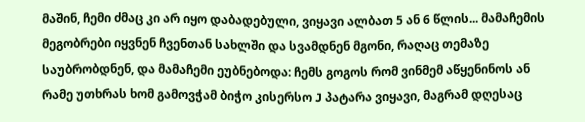მაშინ, ჩემი ძმაც კი არ იყო დაბადებული, ვიყავი ალბათ 5 ან 6 წლის... მამაჩემის მეგობრები იყვნენ ჩვენთან სახლში და სვამდნენ მგონი, რაღაც თემაზე საუბრობდნენ, და მამაჩემი ეუბნებოდა: ჩემს გოგოს რომ ვინმემ აწყენინოს ან რამე უთხრას ხომ გამოვჭამ ბიჭო კისერსო J პატარა ვიყავი, მაგრამ დღესაც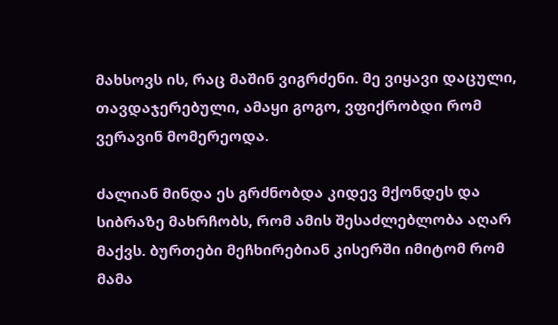მახსოვს ის, რაც მაშინ ვიგრძენი. მე ვიყავი დაცული, თავდაჯერებული, ამაყი გოგო, ვფიქრობდი რომ ვერავინ მომერეოდა.

ძალიან მინდა ეს გრძნობდა კიდევ მქონდეს და სიბრაზე მახრჩობს, რომ ამის შესაძლებლობა აღარ მაქვს. ბურთები მეჩხირებიან კისერში იმიტომ რომ მამა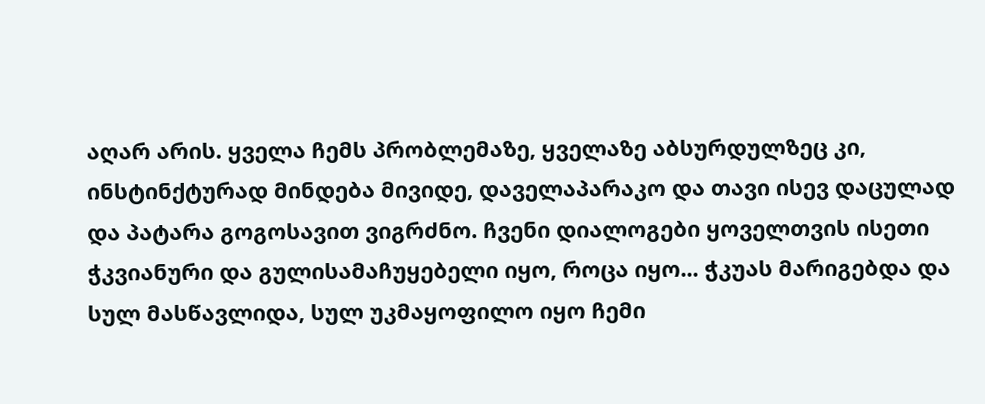აღარ არის. ყველა ჩემს პრობლემაზე, ყველაზე აბსურდულზეც კი, ინსტინქტურად მინდება მივიდე, დაველაპარაკო და თავი ისევ დაცულად და პატარა გოგოსავით ვიგრძნო. ჩვენი დიალოგები ყოველთვის ისეთი ჭკვიანური და გულისამაჩუყებელი იყო, როცა იყო... ჭკუას მარიგებდა და სულ მასწავლიდა, სულ უკმაყოფილო იყო ჩემი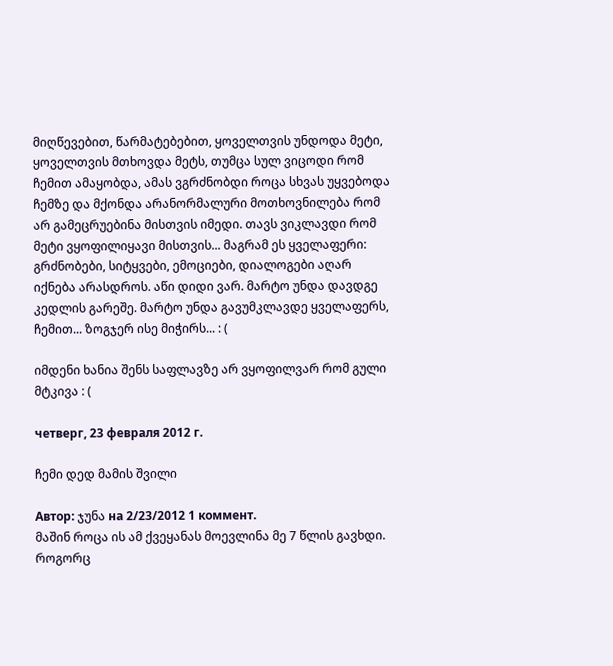მიღწევებით, წარმატებებით, ყოველთვის უნდოდა მეტი, ყოველთვის მთხოვდა მეტს, თუმცა სულ ვიცოდი რომ ჩემით ამაყობდა, ამას ვგრძნობდი როცა სხვას უყვებოდა ჩემზე და მქონდა არანორმალური მოთხოვნილება რომ არ გამეცრუებინა მისთვის იმედი. თავს ვიკლავდი რომ მეტი ვყოფილიყავი მისთვის... მაგრამ ეს ყველაფერი: გრძნობები, სიტყვები, ემოციები, დიალოგები აღარ იქნება არასდროს. აწი დიდი ვარ. მარტო უნდა დავდგე კედლის გარეშე. მარტო უნდა გავუმკლავდე ყველაფერს, ჩემით... ზოგჯერ ისე მიჭირს... : (

იმდენი ხანია შენს საფლავზე არ ვყოფილვარ რომ გული მტკივა : (

четверг, 23 февраля 2012 г.

ჩემი დედ მამის შვილი

Автор: ჯუნა на 2/23/2012 1 коммент.
მაშინ როცა ის ამ ქვეყანას მოევლინა მე 7 წლის გავხდი. როგორც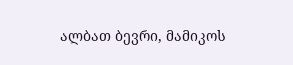ალბათ ბევრი, მამიკოს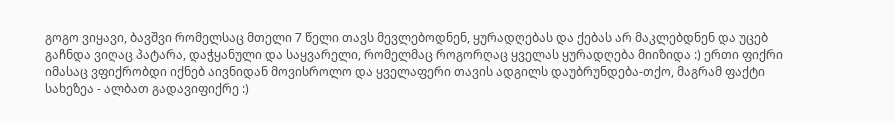გოგო ვიყავი, ბავშვი რომელსაც მთელი 7 წელი თავს მევლებოდნენ, ყურადღებას და ქებას არ მაკლებდნენ და უცებ გაჩნდა ვიღაც პატარა, დაჭყანული და საყვარელი, რომელმაც როგორღაც ყველას ყურადღება მიიზიდა :) ერთი ფიქრი იმასაც ვფიქრობდი იქნებ აივნიდან მოვისროლო და ყველაფერი თავის ადგილს დაუბრუნდება-თქო, მაგრამ ფაქტი სახეზეა - ალბათ გადავიფიქრე :)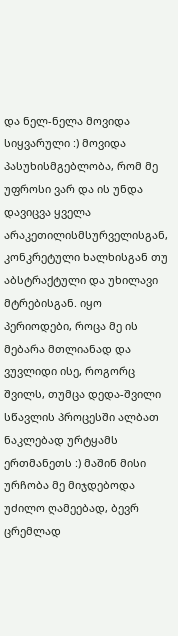და ნელ-ნელა მოვიდა სიყვარული :) მოვიდა პასუხისმგებლობა, რომ მე უფროსი ვარ და ის უნდა დავიცვა ყველა არაკეთილისმსურველისგან, კონკრეტული ხალხისგან თუ აბსტრაქტული და უხილავი მტრებისგან. იყო პერიოდები, როცა მე ის მებარა მთლიანად და ვუვლიდი ისე, როგორც შვილს, თუმცა დედა-შვილი სწავლის პროცესში ალბათ ნაკლებად ურტყამს ერთმანეთს :) მაშინ მისი ურჩობა მე მიჯდებოდა უძილო ღამეებად, ბევრ ცრემლად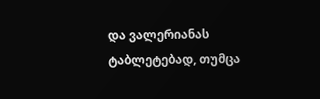და ვალერიანას ტაბლეტებად, თუმცა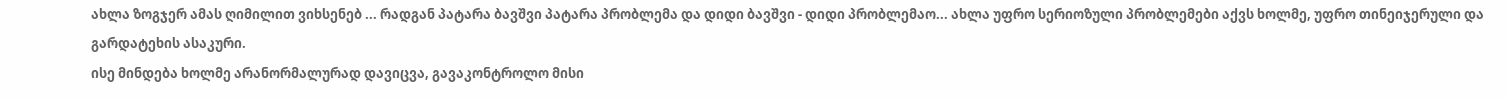ახლა ზოგჯერ ამას ღიმილით ვიხსენებ ... რადგან პატარა ბავშვი პატარა პრობლემა და დიდი ბავშვი - დიდი პრობლემაო... ახლა უფრო სერიოზული პრობლემები აქვს ხოლმე, უფრო თინეიჯერული და გარდატეხის ასაკური.
ისე მინდება ხოლმე არანორმალურად დავიცვა, გავაკონტროლო მისი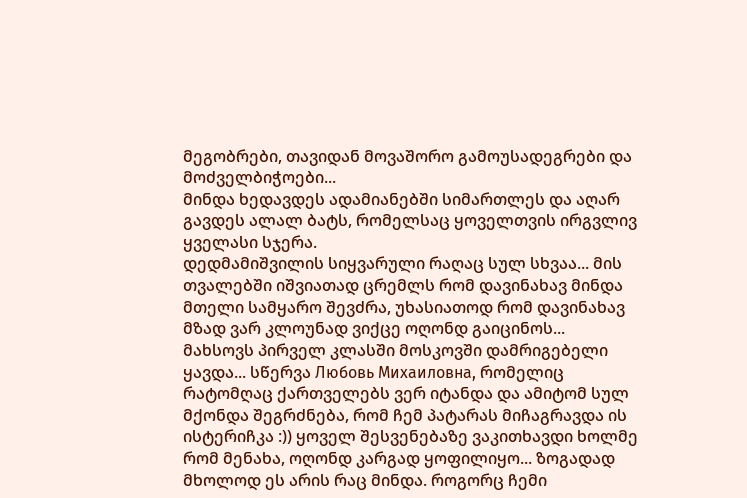მეგობრები, თავიდან მოვაშორო გამოუსადეგრები და მოძველბიჭოები...
მინდა ხედავდეს ადამიანებში სიმართლეს და აღარ გავდეს ალალ ბატს, რომელსაც ყოველთვის ირგვლივ ყველასი სჯერა.
დედმამიშვილის სიყვარული რაღაც სულ სხვაა... მის თვალებში იშვიათად ცრემლს რომ დავინახავ მინდა მთელი სამყარო შევძრა, უხასიათოდ რომ დავინახავ მზად ვარ კლოუნად ვიქცე ოღონდ გაიცინოს...
მახსოვს პირველ კლასში მოსკოვში დამრიგებელი ყავდა... სწერვა Любовь Михаиловна, რომელიც რატომღაც ქართველებს ვერ იტანდა და ამიტომ სულ მქონდა შეგრძნება, რომ ჩემ პატარას მიჩაგრავდა ის ისტერიჩკა :)) ყოველ შესვენებაზე ვაკითხავდი ხოლმე რომ მენახა, ოღონდ კარგად ყოფილიყო... ზოგადად მხოლოდ ეს არის რაც მინდა. როგორც ჩემი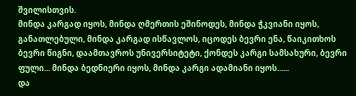შვილისთვის.
მინდა კარგად იყოს, მინდა ღმერთის ეშინოდეს, მინდა ჭკვიანი იყოს, განათლებული, მინდა კარგად ისწავლოს, იცოდეს ბევრი ენა, წაიკითხოს ბევრი წიგნი, დაამთავროს უნივერსიტეტი, ქონდეს კარგი სამსახური, ბევრი ფული... მინდა ბედნიერი იყოს, მინდა კარგი ადამიანი იყოს......
და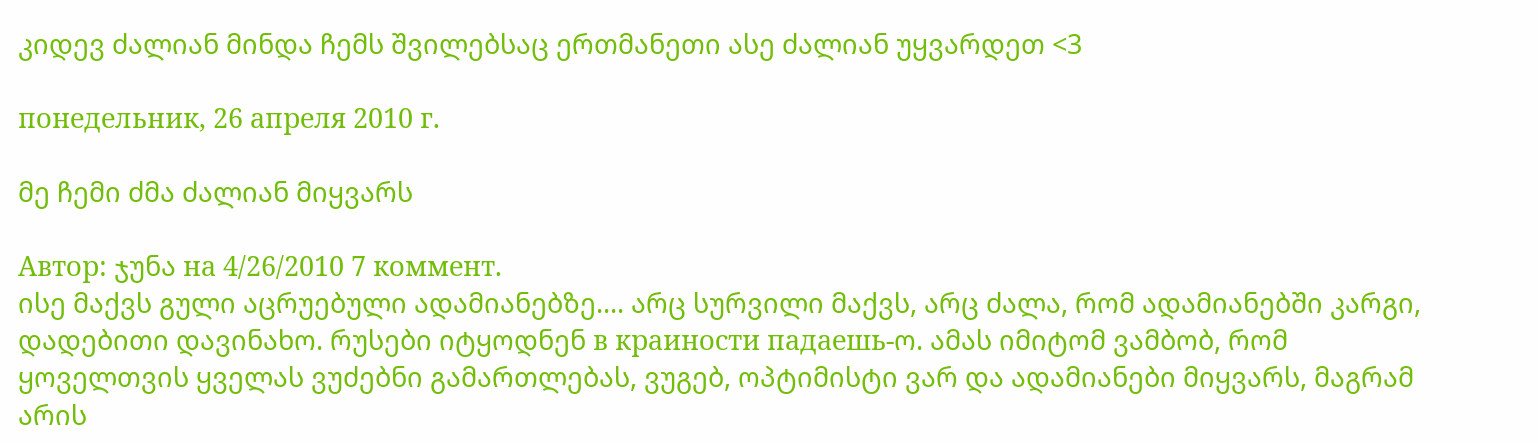კიდევ ძალიან მინდა ჩემს შვილებსაც ერთმანეთი ასე ძალიან უყვარდეთ <3

понедельник, 26 апреля 2010 г.

მე ჩემი ძმა ძალიან მიყვარს

Автор: ჯუნა на 4/26/2010 7 коммент.
ისე მაქვს გული აცრუებული ადამიანებზე.... არც სურვილი მაქვს, არც ძალა, რომ ადამიანებში კარგი, დადებითი დავინახო. რუსები იტყოდნენ в краиности падаешь-ო. ამას იმიტომ ვამბობ, რომ ყოველთვის ყველას ვუძებნი გამართლებას, ვუგებ, ოპტიმისტი ვარ და ადამიანები მიყვარს, მაგრამ არის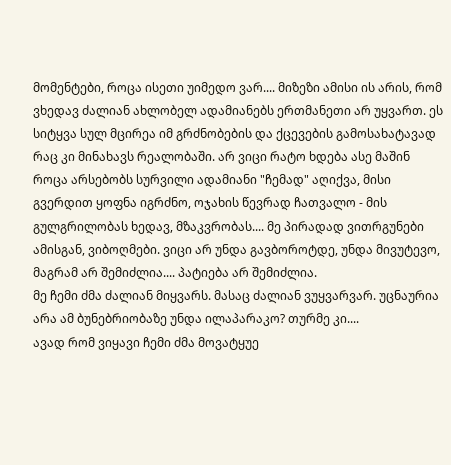მომენტები, როცა ისეთი უიმედო ვარ.... მიზეზი ამისი ის არის, რომ ვხედავ ძალიან ახლობელ ადამიანებს ერთმანეთი არ უყვართ. ეს სიტყვა სულ მცირეა იმ გრძნობების და ქცევების გამოსახატავად რაც კი მინახავს რეალობაში. არ ვიცი რატო ხდება ასე მაშინ როცა არსებობს სურვილი ადამიანი "ჩემად" აღიქვა, მისი გვერდით ყოფნა იგრძნო, ოჯახის წევრად ჩათვალო - მის გულგრილობას ხედავ, მზაკვრობას.... მე პირადად ვითრგუნები ამისგან, ვიბოღმები. ვიცი არ უნდა გავბოროტდე, უნდა მივუტევო, მაგრამ არ შემიძლია.... პატიება არ შემიძლია.
მე ჩემი ძმა ძალიან მიყვარს. მასაც ძალიან ვუყვარვარ. უცნაურია არა ამ ბუნებრიობაზე უნდა ილაპარაკო? თურმე კი....
ავად რომ ვიყავი ჩემი ძმა მოვატყუე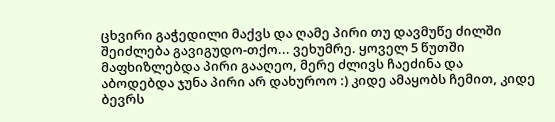ცხვირი გაჭედილი მაქვს და ღამე პირი თუ დავმუწე ძილში შეიძლება გავიგუდო-თქო... ვეხუმრე. ყოველ 5 წუთში მაფხიზლებდა პირი გააღეო, მერე ძლივს ჩაეძინა და აბოდებდა ჯუნა პირი არ დახუროო :) კიდე ამაყობს ჩემით, კიდე ბევრს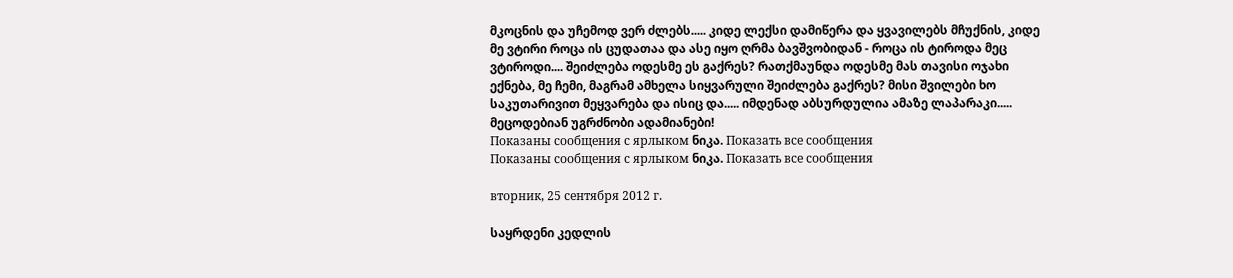მკოცნის და უჩემოდ ვერ ძლებს..... კიდე ლექსი დამიწერა და ყვავილებს მჩუქნის, კიდე მე ვტირი როცა ის ცუდათაა და ასე იყო ღრმა ბავშვობიდან - როცა ის ტიროდა მეც ვტიროდი.... შეიძლება ოდესმე ეს გაქრეს? რათქმაუნდა ოდესმე მას თავისი ოჯახი ექნება, მე ჩემი, მაგრამ ამხელა სიყვარული შეიძლება გაქრეს? მისი შვილები ხო საკუთარივით მეყვარება და ისიც და..... იმდენად აბსურდულია ამაზე ლაპარაკი.....
მეცოდებიან უგრძნობი ადამიანები!
Показаны сообщения с ярлыком ნიკა. Показать все сообщения
Показаны сообщения с ярлыком ნიკა. Показать все сообщения

вторник, 25 сентября 2012 г.

საყრდენი კედლის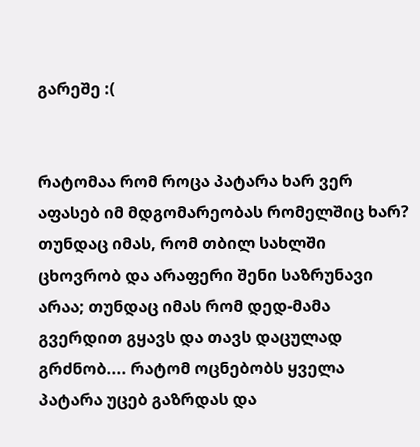გარეშე :(


რატომაა რომ როცა პატარა ხარ ვერ აფასებ იმ მდგომარეობას რომელშიც ხარ? თუნდაც იმას, რომ თბილ სახლში ცხოვრობ და არაფერი შენი საზრუნავი არაა; თუნდაც იმას რომ დედ-მამა გვერდით გყავს და თავს დაცულად გრძნობ.... რატომ ოცნებობს ყველა პატარა უცებ გაზრდას და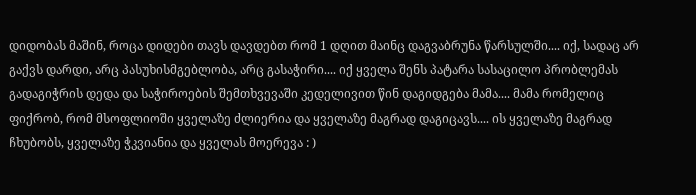დიდობას მაშინ, როცა დიდები თავს დავდებთ რომ 1 დღით მაინც დაგვაბრუნა წარსულში.... იქ, სადაც არ გაქვს დარდი, არც პასუხისმგებლობა, არც გასაჭირი.... იქ ყველა შენს პატარა სასაცილო პრობლემას გადაგიჭრის დედა და საჭიროების შემთხვევაში კედელივით წინ დაგიდგება მამა.... მამა რომელიც ფიქრობ, რომ მსოფლიოში ყველაზე ძლიერია და ყველაზე მაგრად დაგიცავს.... ის ყველაზე მაგრად ჩხუბობს, ყველაზე ჭკვიანია და ყველას მოერევა : )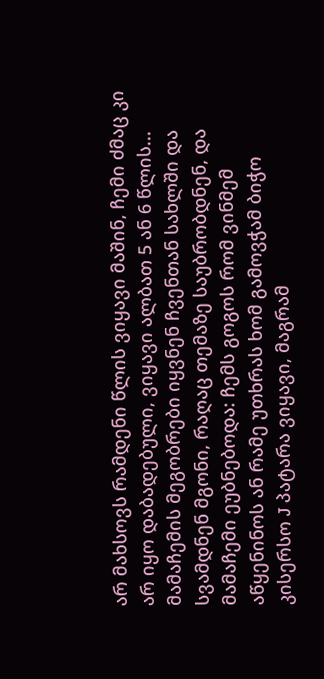არ მახსოვს რამდენი წლის ვიყავი მაშინ, ჩემი ძმაც კი არ იყო დაბადებული, ვიყავი ალბათ 5 ან 6 წლის... მამაჩემის მეგობრები იყვნენ ჩვენთან სახლში და სვამდნენ მგონი, რაღაც თემაზე საუბრობდნენ, და მამაჩემი ეუბნებოდა: ჩემს გოგოს რომ ვინმემ აწყენინოს ან რამე უთხრას ხომ გამოვჭამ ბიჭო კისერსო J პატარა ვიყავი, მაგრამ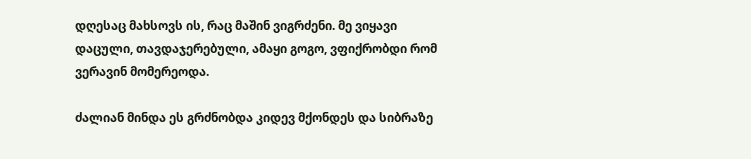დღესაც მახსოვს ის, რაც მაშინ ვიგრძენი. მე ვიყავი დაცული, თავდაჯერებული, ამაყი გოგო, ვფიქრობდი რომ ვერავინ მომერეოდა.

ძალიან მინდა ეს გრძნობდა კიდევ მქონდეს და სიბრაზე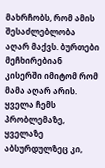მახრჩობს, რომ ამის შესაძლებლობა აღარ მაქვს. ბურთები მეჩხირებიან კისერში იმიტომ რომ მამა აღარ არის. ყველა ჩემს პრობლემაზე, ყველაზე აბსურდულზეც კი,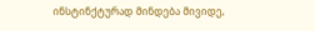ინსტინქტურად მინდება მივიდე,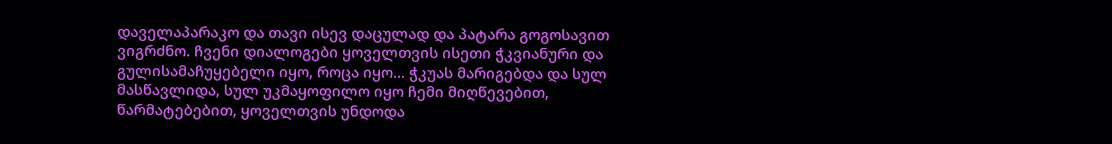დაველაპარაკო და თავი ისევ დაცულად და პატარა გოგოსავით ვიგრძნო. ჩვენი დიალოგები ყოველთვის ისეთი ჭკვიანური და გულისამაჩუყებელი იყო, როცა იყო... ჭკუას მარიგებდა და სულ მასწავლიდა, სულ უკმაყოფილო იყო ჩემი მიღწევებით, წარმატებებით, ყოველთვის უნდოდა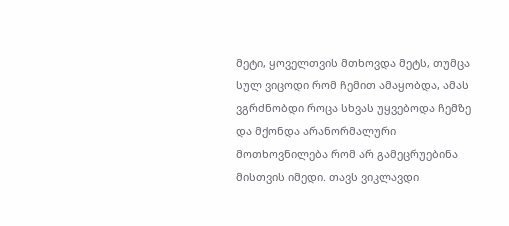მეტი, ყოველთვის მთხოვდა მეტს, თუმცა სულ ვიცოდი რომ ჩემით ამაყობდა, ამას ვგრძნობდი როცა სხვას უყვებოდა ჩემზე და მქონდა არანორმალური მოთხოვნილება რომ არ გამეცრუებინა მისთვის იმედი. თავს ვიკლავდი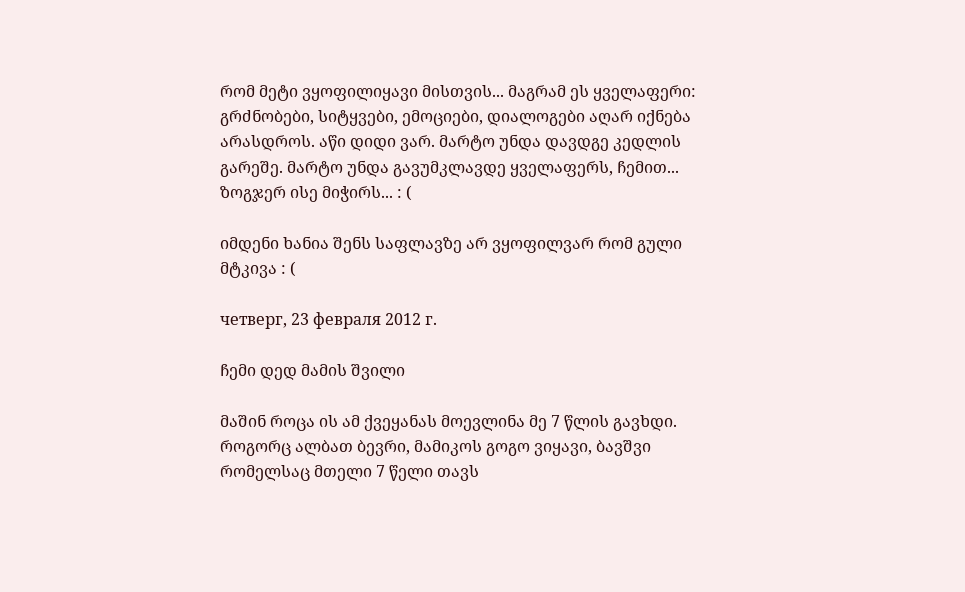რომ მეტი ვყოფილიყავი მისთვის... მაგრამ ეს ყველაფერი: გრძნობები, სიტყვები, ემოციები, დიალოგები აღარ იქნება არასდროს. აწი დიდი ვარ. მარტო უნდა დავდგე კედლის გარეშე. მარტო უნდა გავუმკლავდე ყველაფერს, ჩემით... ზოგჯერ ისე მიჭირს... : (

იმდენი ხანია შენს საფლავზე არ ვყოფილვარ რომ გული მტკივა : (

четверг, 23 февраля 2012 г.

ჩემი დედ მამის შვილი

მაშინ როცა ის ამ ქვეყანას მოევლინა მე 7 წლის გავხდი. როგორც ალბათ ბევრი, მამიკოს გოგო ვიყავი, ბავშვი რომელსაც მთელი 7 წელი თავს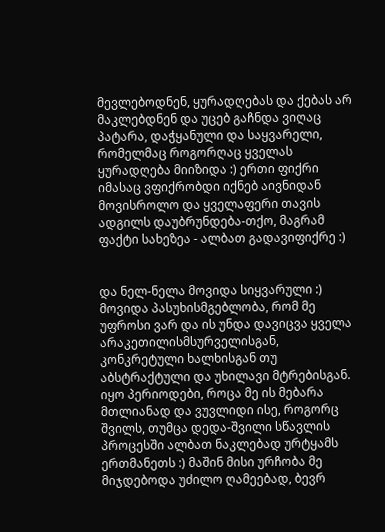მევლებოდნენ, ყურადღებას და ქებას არ მაკლებდნენ და უცებ გაჩნდა ვიღაც პატარა, დაჭყანული და საყვარელი, რომელმაც როგორღაც ყველას ყურადღება მიიზიდა :) ერთი ფიქრი იმასაც ვფიქრობდი იქნებ აივნიდან მოვისროლო და ყველაფერი თავის ადგილს დაუბრუნდება-თქო, მაგრამ ფაქტი სახეზეა - ალბათ გადავიფიქრე :)


და ნელ-ნელა მოვიდა სიყვარული :) მოვიდა პასუხისმგებლობა, რომ მე უფროსი ვარ და ის უნდა დავიცვა ყველა არაკეთილისმსურველისგან, კონკრეტული ხალხისგან თუ აბსტრაქტული და უხილავი მტრებისგან. იყო პერიოდები, როცა მე ის მებარა მთლიანად და ვუვლიდი ისე, როგორც შვილს, თუმცა დედა-შვილი სწავლის პროცესში ალბათ ნაკლებად ურტყამს ერთმანეთს :) მაშინ მისი ურჩობა მე მიჯდებოდა უძილო ღამეებად, ბევრ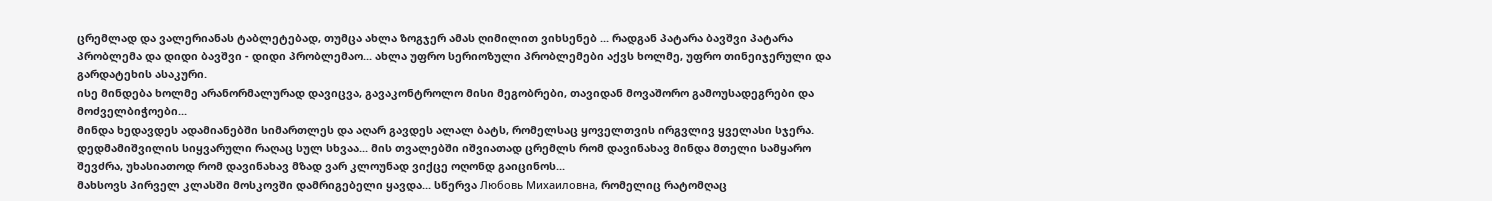ცრემლად და ვალერიანას ტაბლეტებად, თუმცა ახლა ზოგჯერ ამას ღიმილით ვიხსენებ ... რადგან პატარა ბავშვი პატარა პრობლემა და დიდი ბავშვი - დიდი პრობლემაო... ახლა უფრო სერიოზული პრობლემები აქვს ხოლმე, უფრო თინეიჯერული და გარდატეხის ასაკური.
ისე მინდება ხოლმე არანორმალურად დავიცვა, გავაკონტროლო მისი მეგობრები, თავიდან მოვაშორო გამოუსადეგრები და მოძველბიჭოები...
მინდა ხედავდეს ადამიანებში სიმართლეს და აღარ გავდეს ალალ ბატს, რომელსაც ყოველთვის ირგვლივ ყველასი სჯერა.
დედმამიშვილის სიყვარული რაღაც სულ სხვაა... მის თვალებში იშვიათად ცრემლს რომ დავინახავ მინდა მთელი სამყარო შევძრა, უხასიათოდ რომ დავინახავ მზად ვარ კლოუნად ვიქცე ოღონდ გაიცინოს...
მახსოვს პირველ კლასში მოსკოვში დამრიგებელი ყავდა... სწერვა Любовь Михаиловна, რომელიც რატომღაც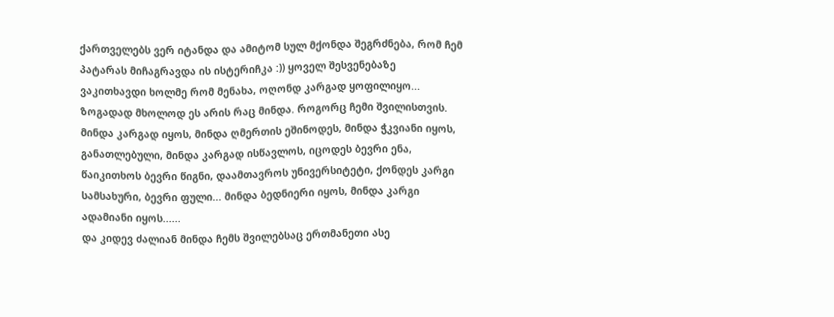ქართველებს ვერ იტანდა და ამიტომ სულ მქონდა შეგრძნება, რომ ჩემ პატარას მიჩაგრავდა ის ისტერიჩკა :)) ყოველ შესვენებაზე ვაკითხავდი ხოლმე რომ მენახა, ოღონდ კარგად ყოფილიყო... ზოგადად მხოლოდ ეს არის რაც მინდა. როგორც ჩემი შვილისთვის.
მინდა კარგად იყოს, მინდა ღმერთის ეშინოდეს, მინდა ჭკვიანი იყოს, განათლებული, მინდა კარგად ისწავლოს, იცოდეს ბევრი ენა, წაიკითხოს ბევრი წიგნი, დაამთავროს უნივერსიტეტი, ქონდეს კარგი სამსახური, ბევრი ფული... მინდა ბედნიერი იყოს, მინდა კარგი ადამიანი იყოს......
და კიდევ ძალიან მინდა ჩემს შვილებსაც ერთმანეთი ასე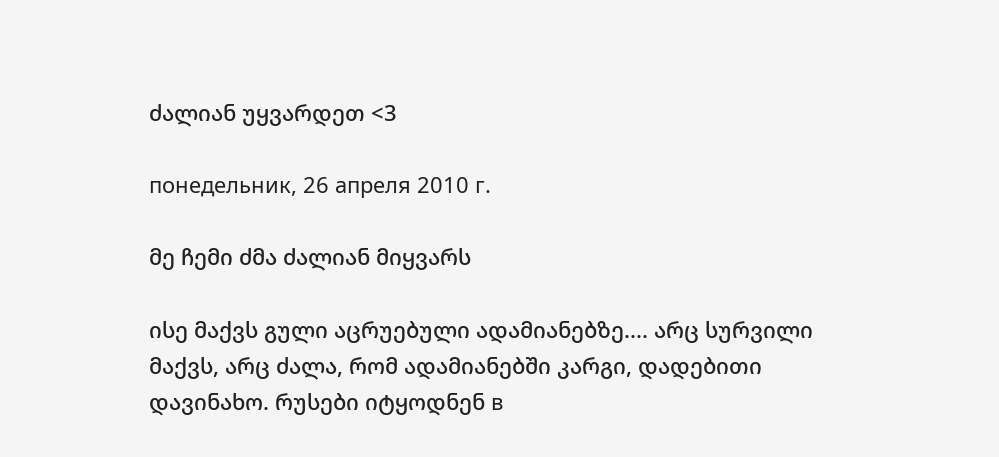ძალიან უყვარდეთ <3

понедельник, 26 апреля 2010 г.

მე ჩემი ძმა ძალიან მიყვარს

ისე მაქვს გული აცრუებული ადამიანებზე.... არც სურვილი მაქვს, არც ძალა, რომ ადამიანებში კარგი, დადებითი დავინახო. რუსები იტყოდნენ в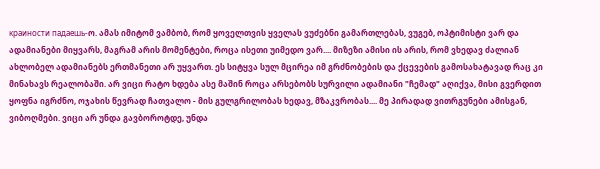краиности падаешь-ო. ამას იმიტომ ვამბობ, რომ ყოველთვის ყველას ვუძებნი გამართლებას, ვუგებ, ოპტიმისტი ვარ და ადამიანები მიყვარს, მაგრამ არის მომენტები, როცა ისეთი უიმედო ვარ.... მიზეზი ამისი ის არის, რომ ვხედავ ძალიან ახლობელ ადამიანებს ერთმანეთი არ უყვართ. ეს სიტყვა სულ მცირეა იმ გრძნობების და ქცევების გამოსახატავად რაც კი მინახავს რეალობაში. არ ვიცი რატო ხდება ასე მაშინ როცა არსებობს სურვილი ადამიანი "ჩემად" აღიქვა, მისი გვერდით ყოფნა იგრძნო, ოჯახის წევრად ჩათვალო - მის გულგრილობას ხედავ, მზაკვრობას.... მე პირადად ვითრგუნები ამისგან, ვიბოღმები. ვიცი არ უნდა გავბოროტდე, უნდა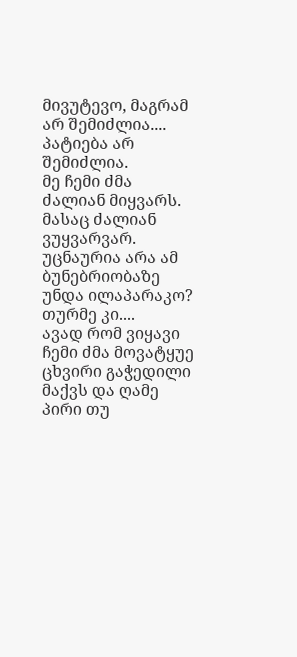მივუტევო, მაგრამ არ შემიძლია.... პატიება არ შემიძლია.
მე ჩემი ძმა ძალიან მიყვარს. მასაც ძალიან ვუყვარვარ. უცნაურია არა ამ ბუნებრიობაზე უნდა ილაპარაკო? თურმე კი....
ავად რომ ვიყავი ჩემი ძმა მოვატყუე ცხვირი გაჭედილი მაქვს და ღამე პირი თუ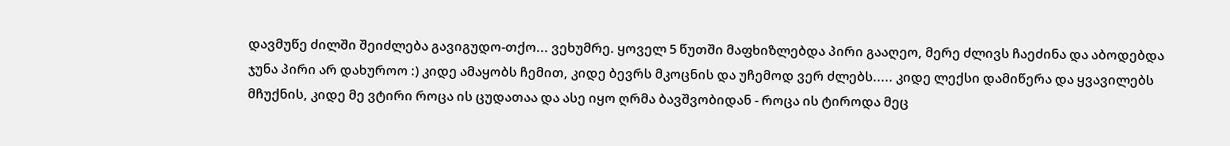დავმუწე ძილში შეიძლება გავიგუდო-თქო... ვეხუმრე. ყოველ 5 წუთში მაფხიზლებდა პირი გააღეო, მერე ძლივს ჩაეძინა და აბოდებდა ჯუნა პირი არ დახუროო :) კიდე ამაყობს ჩემით, კიდე ბევრს მკოცნის და უჩემოდ ვერ ძლებს..... კიდე ლექსი დამიწერა და ყვავილებს მჩუქნის, კიდე მე ვტირი როცა ის ცუდათაა და ასე იყო ღრმა ბავშვობიდან - როცა ის ტიროდა მეც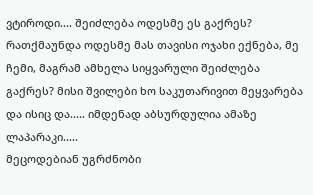ვტიროდი.... შეიძლება ოდესმე ეს გაქრეს? რათქმაუნდა ოდესმე მას თავისი ოჯახი ექნება, მე ჩემი, მაგრამ ამხელა სიყვარული შეიძლება გაქრეს? მისი შვილები ხო საკუთარივით მეყვარება და ისიც და..... იმდენად აბსურდულია ამაზე ლაპარაკი.....
მეცოდებიან უგრძნობი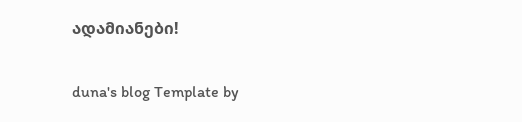ადამიანები!


duna's blog Template by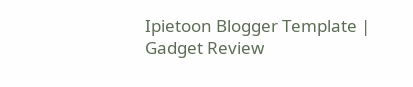Ipietoon Blogger Template | Gadget Review